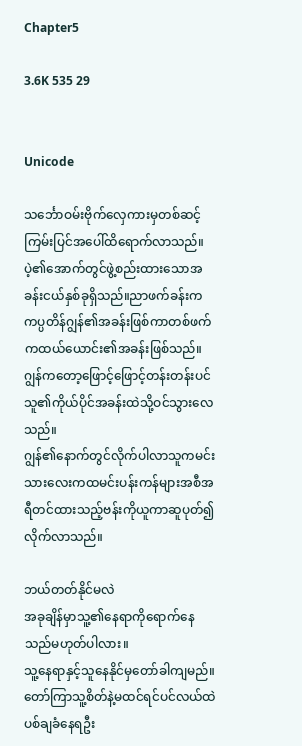Chapter5

3.6K 535 29


Unicode

သင်္ဘောဝမ်းဗိုက်လှေကားမှတစ်ဆင့်ကြမ်းပြင်အပေါ်ထိရောက်လာသည်။
ပဲ့၏အောက်တွင်ဖွဲ့စည်းထားသောအခန်းငယ်နှစ်ခုရှိသည်။ညာဖက်ခန်းကကပ္ပတိန်ဂျွန်၏အခန်းဖြစ်ကာတစ်ဖက်ကထယ်ယောင်း၏အခန်းဖြစ်သည်။
ဂျွန်ကတော့ဖြောင့်ဖြောင့်တန်းတန်းပင်သူ၏ကိုယ်ပိုင်အခန်းထဲသို့ဝင်သွားလေသည်။
ဂျွန်၏နောက်တွင်လိုက်ပါလာသူကမင်းသားလေးကထမင်းပန်းကန်များအစီအရီတင်ထားသည့်ဗန်းကိုယူကာဆူပုတ်၍လိုက်လာသည်။

ဘယ်တတ်နိုင်မလဲ
အခုချိန်မှာသူ့၏နေရာကိုရောက်နေသည်မဟုတ်ပါလား။
သူ့နေရာနှင့်သူနေနိုင်မှတော်ခါကျမည်။
တော်ကြာသူ့စိတ်နဲ့မထင်ရင်ပင်လယ်ထဲပစ်ချခံနေရဦး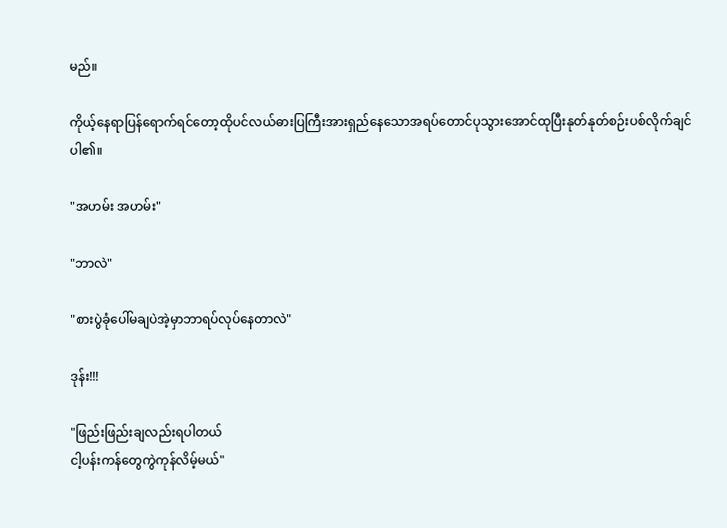မည်။

ကိုယ့်နေရာပြန်ရောက်ရင်တော့ထိုပင်လယ်ဓားပြကြီးအားရှည်နေသောအရပ်တောင်ပုသွားအောင်ထုပြီးနုတ်နုတ်စဉ်းပစ်လိုက်ချင်ပါ၏။

"အဟမ်း အဟမ်း"

"ဘာလဲ"

"စားပွဲခုံပေါ်မချပဲအဲ့မှာဘာရပ်လုပ်နေတာလဲ"

ဒုန်း!!!

"ဖြည်းဖြည်းချလည်းရပါတယ်
ငါ့ပန်းကန်တွေကွဲကုန်လိမ့်မယ်"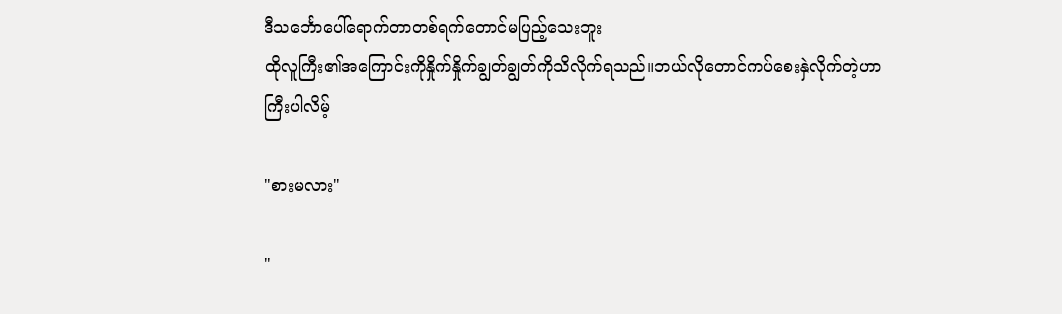ဒီသင်္ဘောပေါ်ရောက်တာတစ်ရက်တောင်မပြည့်သေးဘူး
ထိုလူကြီး၏အကြောင်းကိုနှိုက်နှိုက်ချွတ်ချွတ်ကိုသိလိုက်ရသည်။ဘယ်လိုတောင်ကပ်စေးနှဲလိုက်တဲ့ဟာကြီးပါလိမ့်

"စားမလား"

"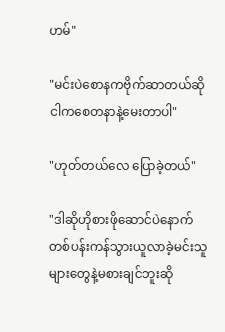ဟမ်"

"မင်းပဲစောနကဗိုက်ဆာတယ်ဆို
ငါကစေတနာနဲ့မေးတာပါ"

"ဟုတ်တယ်လေ ပြောခဲ့တယ်"

"ဒါဆိုဟိုစားဖိုဆောင်ပဲနောက်တစ်ပန်းကန်သွားယူလာခဲ့မင်းသူများတွေနဲ့မစားချင်ဘူးဆို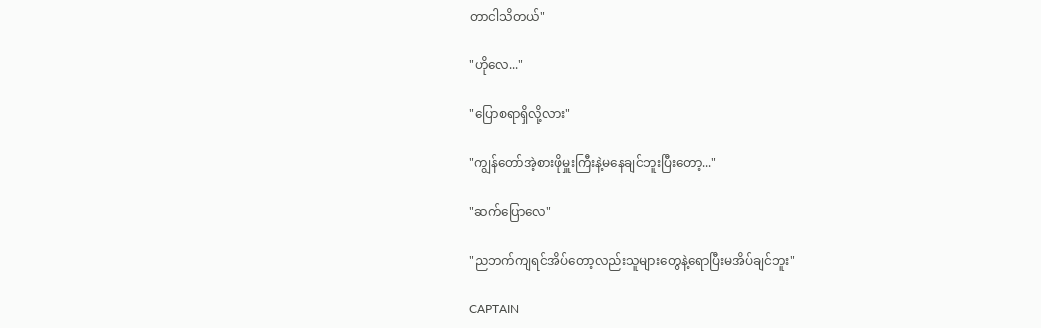တာငါသိတယ်"

"ဟိုလေ..."

"ပြောစရာရှိလို့လား"

"ကျွန်တော်အဲ့စားဖိုမှူးကြီးနဲ့မနေချင်ဘူးပြီးတော့..."

"ဆက်ပြောလေ"

"ညဘက်ကျရင်အိပ်တော့လည်းသူများတွေနဲ့ရောပြီးမအိပ်ချင်ဘူး"

CAPTAIN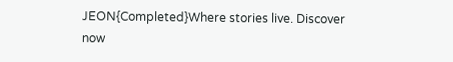JEON{Completed}Where stories live. Discover now